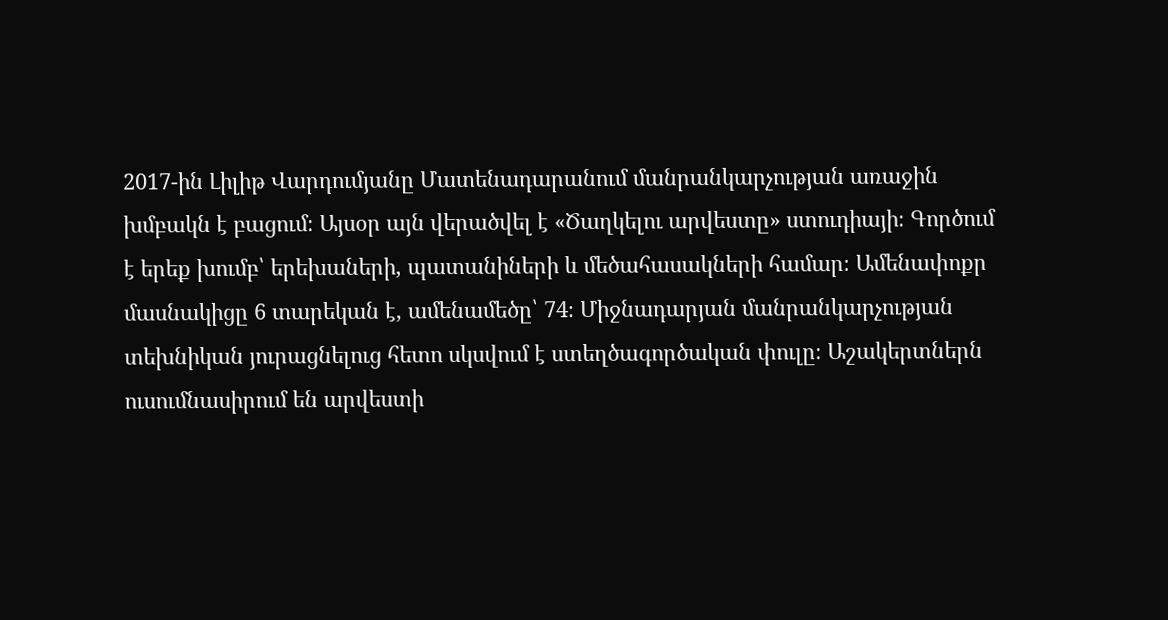2017-ին Լիլիթ Վարդումյանը Մատենադարանում մանրանկարչության առաջին խմբակն է բացում։ Այսօր այն վերածվել է «Ծաղկելու արվեստը» ստուդիայի։ Գործում է երեք խումբ՝ երեխաների, պատանիների և մեծահասակների համար։ Ամենափոքր մասնակիցը 6 տարեկան է, ամենամեծը՝ 74։ Միջնադարյան մանրանկարչության տեխնիկան յուրացնելուց հետո սկսվում է ստեղծագործական փուլը։ Աշակերտներն ուսումնասիրում են արվեստի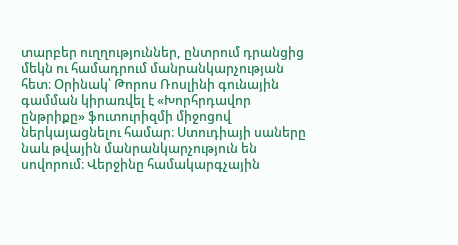տարբեր ուղղություններ, ընտրում դրանցից մեկն ու համադրում մանրանկարչության հետ։ Օրինակ՝ Թորոս Ռոսլինի գունային գամման կիրառվել է «Խորհրդավոր ընթրիքը» ֆուտուրիզմի միջոցով ներկայացնելու համար։ Ստուդիայի սաները նաև թվային մանրանկարչություն են սովորում։ Վերջինը համակարգչային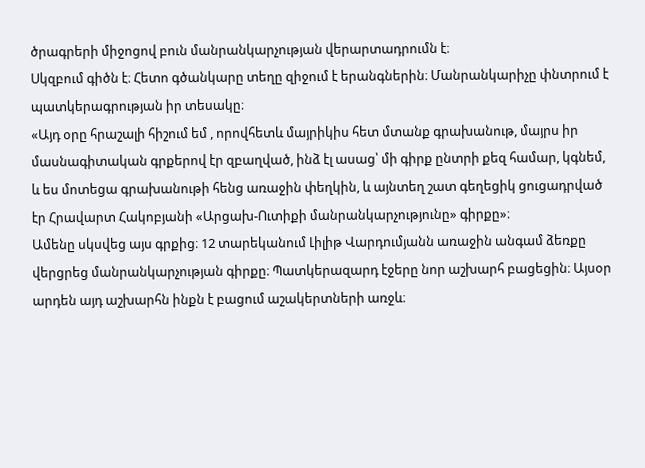ծրագրերի միջոցով բուն մանրանկարչության վերարտադրումն է։
Սկզբում գիծն է։ Հետո գծանկարը տեղը զիջում է երանգներին։ Մանրանկարիչը փնտրում է պատկերագրության իր տեսակը։
«Այդ օրը հրաշալի հիշում եմ , որովհետև մայրիկիս հետ մտանք գրախանութ, մայրս իր մասնագիտական գրքերով էր զբաղված, ինձ էլ ասաց՝ մի գիրք ընտրի քեզ համար, կգնեմ, և ես մոտեցա գրախանութի հենց առաջին փեղկին, և այնտեղ շատ գեղեցիկ ցուցադրված էր Հրավարտ Հակոբյանի «Արցախ-Ուտիքի մանրանկարչությունը» գիրքը»։
Ամենը սկսվեց այս գրքից։ 12 տարեկանում Լիլիթ Վարդումյանն առաջին անգամ ձեռքը վերցրեց մանրանկարչության գիրքը։ Պատկերազարդ էջերը նոր աշխարհ բացեցին։ Այսօր արդեն այդ աշխարհն ինքն է բացում աշակերտների առջև։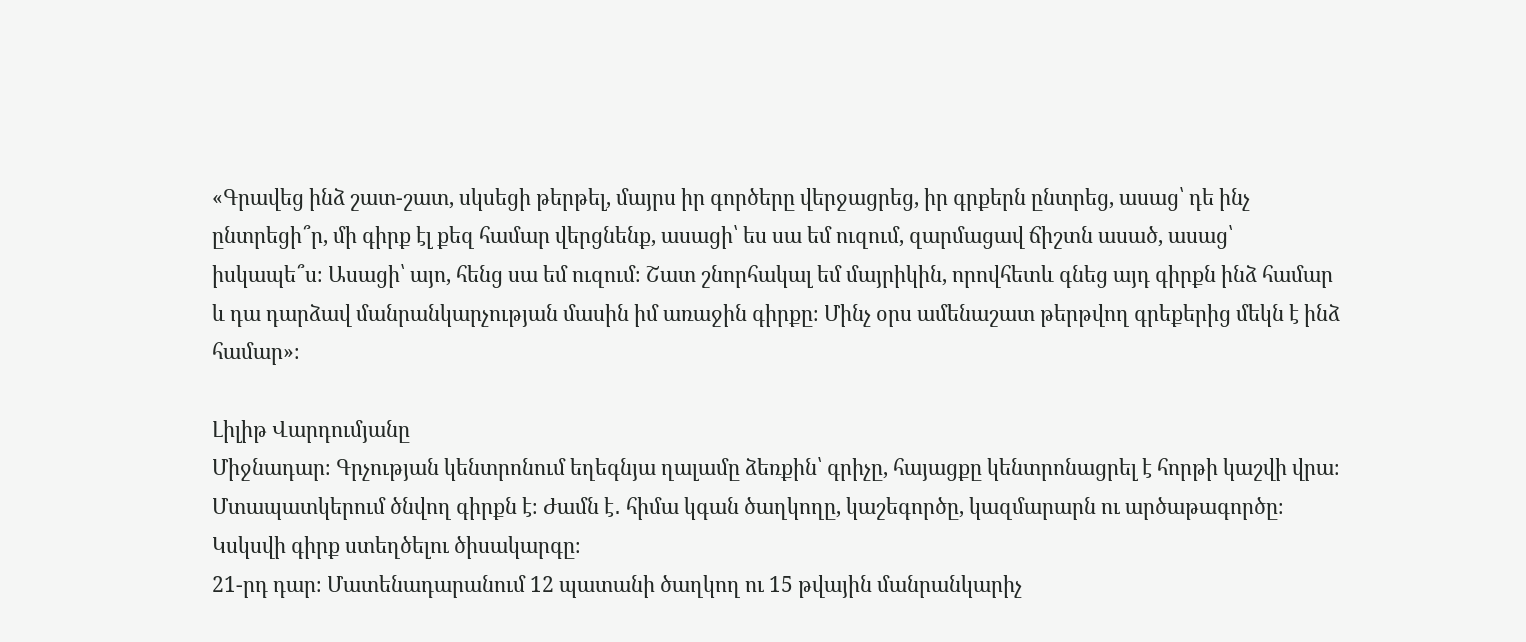«Գրավեց ինձ շատ-շատ, սկսեցի թերթել, մայրս իր գործերը վերջացրեց, իր գրքերն ընտրեց, ասաց՝ դե ինչ ընտրեցի՞ր, մի գիրք էլ քեզ համար վերցնենք, ասացի՝ ես սա եմ ուզում, զարմացավ ճիշտն ասած, ասաց՝ իսկապե՞ս։ Ասացի՝ այո, հենց սա եմ ուզում։ Շատ շնորհակալ եմ մայրիկին, որովհետև գնեց այդ գիրքն ինձ համար և դա դարձավ մանրանկարչության մասին իմ առաջին գիրքը։ Մինչ օրս ամենաշատ թերթվող գրեքերից մեկն է ինձ համար»։

Լիլիթ Վարդումյանը
Միջնադար։ Գրչության կենտրոնում եղեգնյա ղալամը ձեռքին՝ գրիչը, հայացքը կենտրոնացրել է հորթի կաշվի վրա։ Մտապատկերում ծնվող գիրքն է։ Ժամն է․ հիմա կգան ծաղկողը, կաշեգործը, կազմարարն ու արծաթագործը։ Կսկսվի գիրք ստեղծելու ծիսակարգը։
21-րդ դար։ Մատենադարանում 12 պատանի ծաղկող ու 15 թվային մանրանկարիչ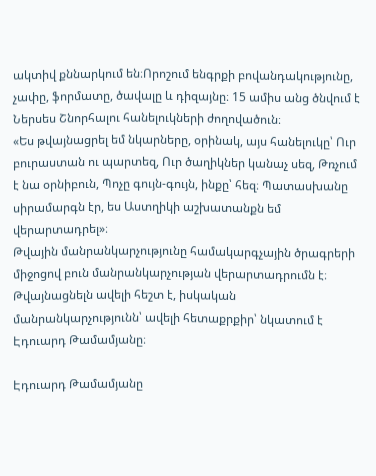ակտիվ քննարկում են։Որոշում ենգրքի բովանդակությունը, չափը, ֆորմատը, ծավալը և դիզայնը։ 15 ամիս անց ծնվում է Ներսես Շնորհալու հանելուկների ժողովածուն։
«Ես թվայնացրել եմ նկարները, օրինակ, այս հանելուկը՝ Ուր բուրաստան ու պարտեզ, Ուր ծաղիկներ կանաչ սեզ, Թռչում է նա օրնիբուն, Պոչը գույն-գույն, ինքը՝ հեզ։ Պատասխանը սիրամարգն էր, ես Աստղիկի աշխատանքն եմ վերարտադրել»։
Թվային մանրանկարչությունը համակարգչային ծրագրերի միջոցով բուն մանրանկարչության վերարտադրումն է։ Թվայնացնելն ավելի հեշտ է, իսկական մանրանկարչությունն՝ ավելի հետաքրքիր՝ նկատում է Էդուարդ Թամամյանը։

Էդուարդ Թամամյանը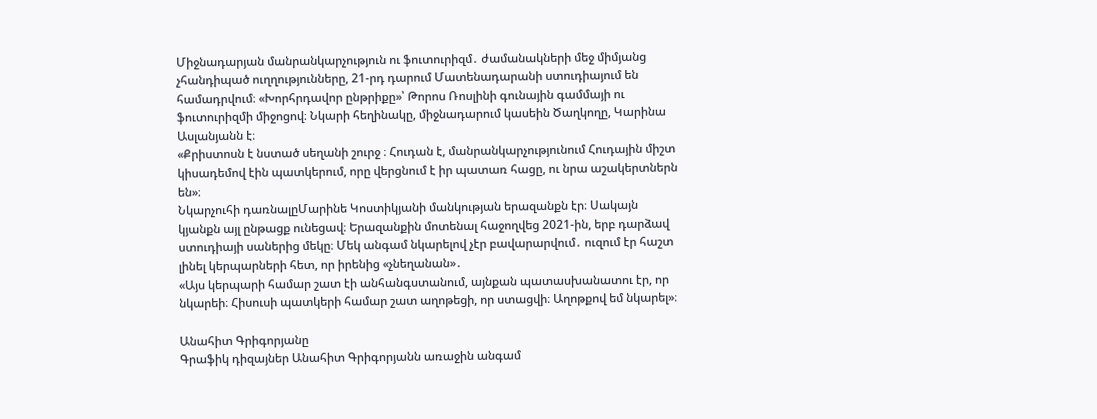Միջնադարյան մանրանկարչություն ու ֆուտուրիզմ․ ժամանակների մեջ միմյանց չհանդիպած ուղղությունները, 21-րդ դարում Մատենադարանի ստուդիայում են համադրվում։ «Խորհրդավոր ընթրիքը»՝ Թորոս Ռոսլինի գունային գամմայի ու ֆուտուրիզմի միջոցով։ Նկարի հեղինակը, միջնադարում կասեին Ծաղկողը, Կարինա Ասլանյանն է։
«Քրիստոսն է նստած սեղանի շուրջ ։ Հուդան է, մանրանկարչությունում Հուդային միշտ կիսադեմով էին պատկերում, որը վերցնում է իր պատառ հացը, ու նրա աշակերտներն են»։
Նկարչուհի դառնալըՄարինե Կոստիկյանի մանկության երազանքն էր։ Սակայն կյանքն այլ ընթացք ունեցավ։ Երազանքին մոտենալ հաջողվեց 2021-ին, երբ դարձավ ստուդիայի սաներից մեկը։ Մեկ անգամ նկարելով չէր բավարարվում․ ուզում էր հաշտ լինել կերպարների հետ, որ իրենից «չնեղանան»․
«Այս կերպարի համար շատ էի անհանգստանում, այնքան պատասխանատու էր, որ նկարեի։ Հիսուսի պատկերի համար շատ աղոթեցի, որ ստացվի։ Աղոթքով եմ նկարել»։

Անահիտ Գրիգորյանը
Գրաֆիկ դիզայներ Անահիտ Գրիգորյանն առաջին անգամ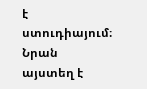է ստուդիայում։ Նրան այստեղ է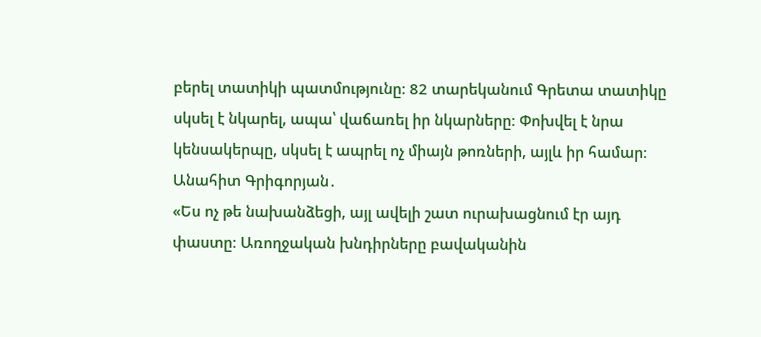բերել տատիկի պատմությունը։ 82 տարեկանում Գրետա տատիկը սկսել է նկարել, ապա՝ վաճառել իր նկարները։ Փոխվել է նրա կենսակերպը, սկսել է ապրել ոչ միայն թոռների, այլև իր համար։ Անահիտ Գրիգորյան․
«Ես ոչ թե նախանձեցի, այլ ավելի շատ ուրախացնում էր այդ փաստը։ Առողջական խնդիրները բավականին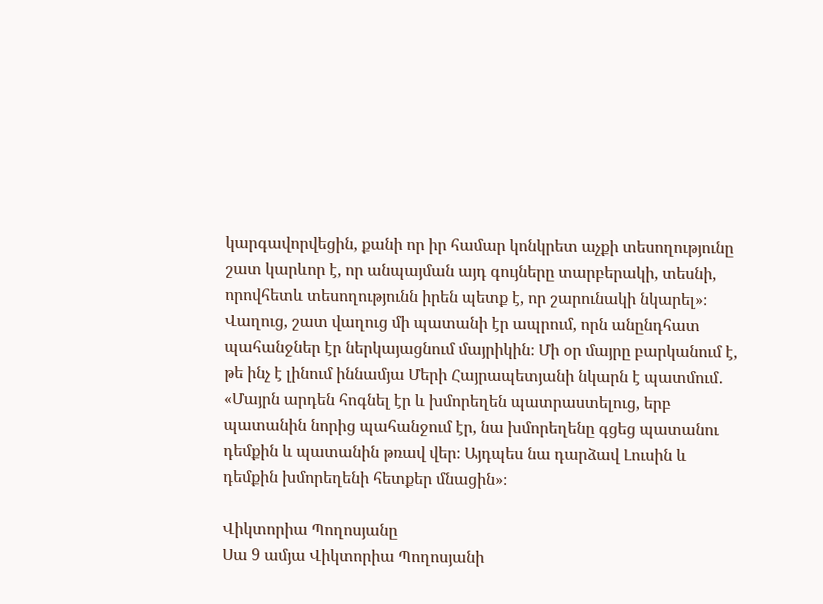կարգավորվեցին, քանի որ իր համար կոնկրետ աչքի տեսողությունը շատ կարևոր է, որ անպայման այդ գույները տարբերակի, տեսնի, որովհետև տեսողությունն իրեն պետք է, որ շարունակի նկարել»։
Վաղուց, շատ վաղուց մի պատանի էր ապրում, որն անընդհատ պահանջներ էր ներկայացնում մայրիկին։ Մի օր մայրը բարկանում է, թե ինչ է լինում իննամյա Մերի Հայրապետյանի նկարն է պատմում․
«Մայրն արդեն հոգնել էր և խմորեղեն պատրաստելուց, երբ պատանին նորից պահանջում էր, նա խմորեղենը գցեց պատանու դեմքին և պատանին թռավ վեր։ Այդպես նա դարձավ Լուսին և դեմքին խմորեղենի հետքեր մնացին»։

Վիկտորիա Պողոսյանը
Սա 9 ամյա Վիկտորիա Պողոսյանի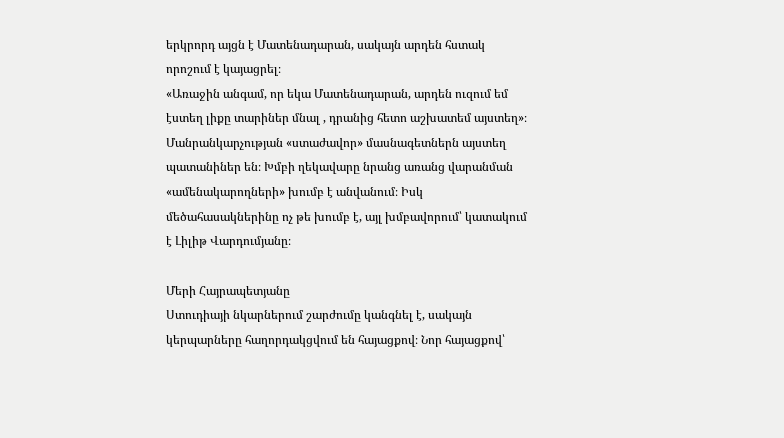երկրորդ այցն է Մատենադարան, սակայն արդեն հստակ որոշում է կայացրել։
«Առաջին անգամ, որ եկա Մատենադարան, արդեն ուզում եմ էստեղ լիքը տարիներ մնալ , դրանից հետո աշխատեմ այստեղ»։
Մանրանկարչության «ստաժավոր» մասնագետներն այստեղ պատանիներ են։ Խմբի ղեկավարը նրանց առանց վարանման «ամենակարողների» խումբ է անվանում։ Իսկ մեծահասակներինը ոչ թե խումբ է, այլ խմբավորում՝ կատակում է Լիլիթ Վարդումյանը։

Մերի Հայրապետյանը
Ստուդիայի նկարներում շարժումը կանգնել է, սակայն կերպարները հաղորդակցվում են հայացքով։ Նոր հայացքով՝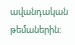ավանդական թեմաներին։